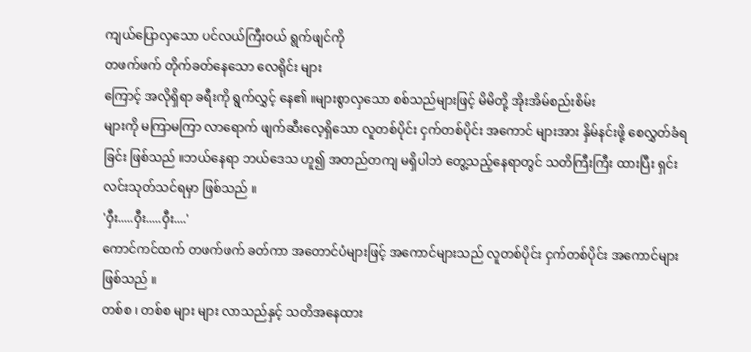ကျယ်ပြောလှသော ပင်လယ်ကြီးဝယ် ရွက်ဖျင်ကို
တဖက်ဖက် တိုက်ခတ်နေသော လေရိုင်း များ
ကြောင့် အလိုရှိရာ ခရီးကို ရွက်လွှင့် နေ၏ ။များစွာလှသော စစ်သည်များဖြင့် မိမိတို့ အိုးအိမ်စည်းစိမ်း
များကို မကြာမကြာ လာရောက် ဖျက်ဆီးလေ့ရှိသော လူတစ်ပိုင်း ငှက်တစ်ပိုင်း အကောင် များအား နှိမ်နင်းဖို့ စေလွှတ်ခံရခြင်း ဖြစ်သည် ။ဘယ်နေရာ ဘယ်ဒေသ ဟူ၍ အတည်တကျ မရှိပါဘဲ တွေ့သည့်နေရာတွင် သတိကြီးကြီး ထားပြီး ရှင်း လင်းသုတ်သင်ရမှာ ဖြစ်သည် ။
'ဝှီး.....ဝှီး.....ဝှီး....'
ကောင်ကင်ထက် တဖက်ဖက် ခတ်ကာ အတောင်ပံများဖြင့် အကောင်များသည် လူတစ်ပိုင်း ငှက်တစ်ပိုင်း အကောင်များ ဖြစ်သည် ။
တစ်စ ၊ တစ်စ များ များ လာသည်နှင့် သတိအနေထား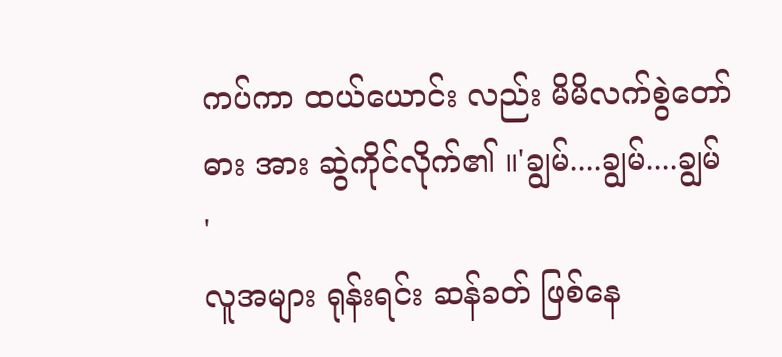ကပ်ကာ ထယ်ယောင်း လည်း မိမိလက်စွဲတော်ဓား အား ဆွဲကိုင်လိုက်၏ ။'ချွမ်....ချွမ်....ချွမ် '
လူအများ ရုန်းရင်း ဆန်ခတ် ဖြစ်နေ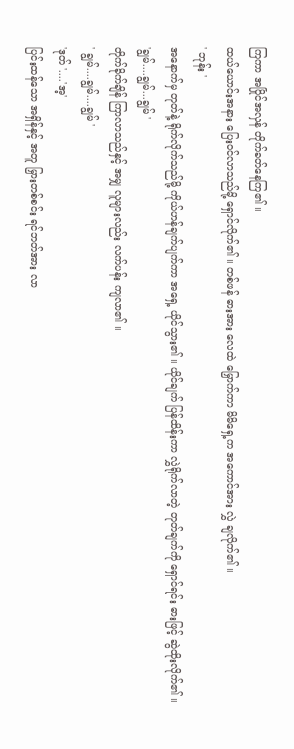ကြကာ အပြိုင်အလှန် တိုက်ခတ်နေကြ၏ ။
ထယ်ယောင်းအနား ပြေးဝင်လာသည်မို့ ရှောင်လိုက်၏ ။ တစ်ဖန် ဓားအား လေထဲ မြှောက်ကာ မိမိရှေ့က အကောင်အား လွှဲ ချလိုက်၏ ။
' ဘုန်း '
အနောက်မှ တုတ်နဲ့ ရိုက်လိုက်သည်မို့ ကိုယ်ဟန်ချက်ပျက်ကာ အရှေ့ ယိုင်သွား၏ ။ ယိုင်ချက် ပြန်ထိန်းကာ လွှဲရိုက်လာတဲ့ တုတ်ချက်ကို ရှောင်ရင်း ဓားဖြင့် ဆွဲထိုးလိုက်၏ ။
'ချွမ်....ချွမ်...ချွမ် '
တိုက်ခိုက်ချိန် ကြာလာသည်နှင့် အမျှ လူများလည်း လက်ပန်း ကျလာ၏ ။
' ချွမ်....ချွမ်....ချွမ် '
'ဒုတ် '....'အ့'
ပြင်းထန်သော အရှိန်နှင့် အတူ မြှားတစ်စင်း ရင်ဘတ်အား လာ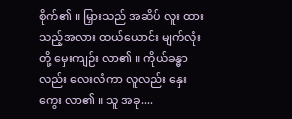စိုက်၏ ။ မြှားသည် အဆိပ် လူး ထားသည့်အလား ထယ်ယောင်း မျက်လုံးတို့ မှေးကျဉ်း လာ၏ ။ ကိုယ်ခန္ဓာလည်း လေးလံကာ လူလည်း နှေးကွေး လာ၏ ။ သူ အခု....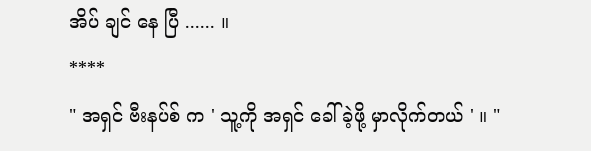အိပ် ချင် နေ ပြီ ...... ။
****
" အရှင် ဗီးနပ်စ် က ' သူ့ကို အရှင် ခေါ်ခဲ့ဖို့ မှာလိုက်တယ် ' ။ "